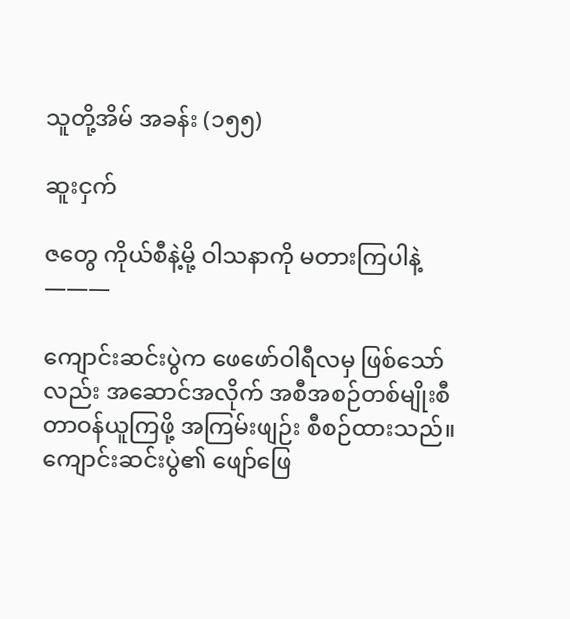သူတို့အိမ် အခန်း (၁၅၅)

ဆူးငှက်

ဇတွေ ကိုယ်စီနဲ့မို့ ဝါသနာကို မတားကြပါနဲ့
———

ကျောင်းဆင်းပွဲက ဖေဖော်ဝါရီလမှ ဖြစ်သော်လည်း အဆောင်အလိုက် အစီအစဉ်တစ်မျိုးစီ တာဝန်ယူကြဖို့ အကြမ်းဖျဉ်း စီစဉ်ထားသည်။ ကျောင်းဆင်းပွဲ၏ ဖျော်ဖြေ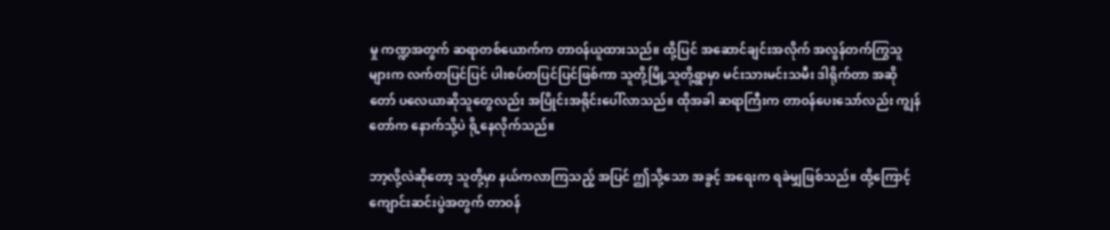မှု ကဏ္ဍအတွက် ဆရာတစ်ယောက်က တာဝန်ယူထားသည်။ ထို့ပြင် အဆောင်ချင်းအလိုက် အလွန်တက်ကြွသူများက လက်တပြင်ပြင် ပါးစပ်တပြင်ပြင်ဖြစ်ကာ သူတို့မြို့သူတို့ရွာမှာ မင်းသားမင်းသမီး ဒါရိုက်တာ အဆိုတော် ပလေယာဆိုသူတွေလည်း အပြိုင်းအရိုင်းပေါ်လာသည်။ ထိုအခါ ဆရာကြီးက တာဝန်ပေးသော်လည်း ကျွန်တော်က နောက်သို့ပဲ ရို့နေလိုက်သည်။

ဘာ့လို့လဲဆိုတော့ သူတို့မှာ နယ်ကလာကြသည့် အပြင် ဤသို့သော အခွင့် အရေးက ရခဲမျှဖြစ်သည်။ ထို့ကြောင့် ကျောင်းဆင်းပွဲအတွက် တာဝန်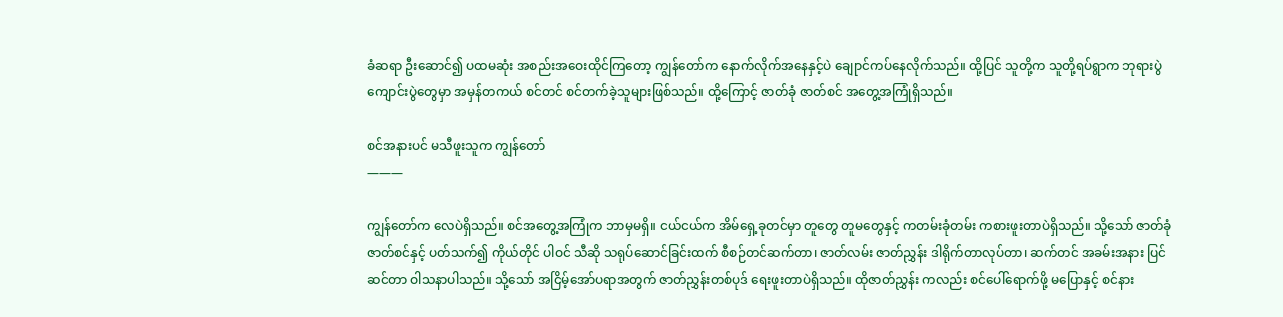ခံဆရာ ဦးဆောင်၍ ပထမဆုံး အစည်းအဝေးထိုင်ကြတော့ ကျွန်တော်က နောက်လိုက်အနေနှင့်ပဲ ချေုာင်ကပ်နေလိုက်သည်။ ထို့ပြင် သူတို့က သူတို့ရပ်ရွာက ဘုရားပွဲ ကျောင်းပွဲတွေမှာ အမှန်တကယ် စင်တင် စင်တက်ခဲ့သူများဖြစ်သည်။ ထို့ကြောင့် ဇာတ်ခုံ ဇာတ်စင် အတွေ့အကြုံရှိသည်။

စင်အနားပင် မသီဖူးသူက ကျွန်တော်
———

ကျွန်တော်က လေပဲရှိသည်။ စင်အတွေ့အကြုံက ဘာမှမရှိ။ ငယ်ငယ်က အိမ်ရှေ့ခုတင်မှာ တူတွေ တူမတွေနှင့် ကတမ်းခုံတမ်း ကစားဖူးတာပဲရှိသည်။ သို့သော် ဇာတ်ခုံဇာတ်စင်နှင့် ပတ်သက်၍ ကိုယ်တိုင် ပါဝင် သီဆို သရုပ်ဆောင်ခြင်းထက် စီစဉ်တင်ဆက်တာ၊ ဇာတ်လမ်း ဇာတ်ညွှန်း ဒါရိုက်တာလုပ်တာ၊ ဆက်တင် အခမ်းအနား ပြင်ဆင်တာ ဝါသနာပါသည်။ သို့သော် အငြိမ့်အော်ပရာအတွက် ဇာတ်ညွှန်းတစ်ပုဒ် ရေးဖူးတာပဲရှိသည်။ ထိုဇာတ်ညွှန်း ကလည်း စင်ပေါ်ရောက်ဖို့ မပြောနှင့် စင်နား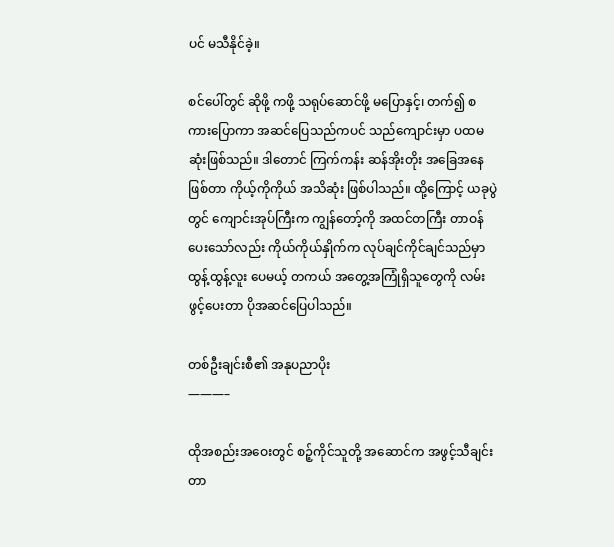ပင် မသီနိုင်ခဲ့။

စင်ပေါ်တွင် ဆိုဖို့ ကဖို့ သရုပ်ဆောင်ဖို့ မပြောနှင့်၊ တက်၍ စကားပြောကာ အဆင်ပြေသည်ကပင် သည်ကျောင်းမှာ ပထမဆုံးဖြစ်သည်။ ဒါတောင် ကြက်ကန်း ဆန်အိုးတိုး အခြေအနေဖြစ်တာ ကိုယ့်ကိုကိုယ် အသိဆုံး ဖြစ်ပါသည်။ ထို့ကြောင့် ယခုပွဲတွင် ကျောင်းအုပ်ကြီးက ကျွန်တော့်ကို အထင်တကြီး တာဝန်ပေးသော်လည်း ကိုယ်ကိုယ်နှိုက်က လုပ်ချင်ကိုင်ချင်သည်မှာ ထွန့်ထွန့်လူး ပေမယ့် တကယ် အတွေ့အကြုံရှိသူတွေကို လမ်းဖွင့်ပေးတာ ပိုအဆင်ပြေပါသည်။

တစ်ဦးချင်းစီ၏ အနုပညာပိုး
———–

ထိုအစည်းအဝေးတွင် စဉ့်ကိုင်သူတို့ အဆောင်က အဖွင့်သီချင်း တာ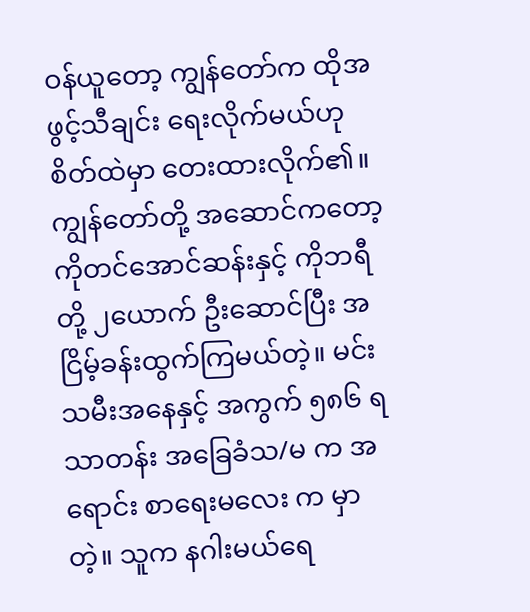ဝန်ယူတော့ ကျွန်တော်က ထိုအဖွင့်သီချင်း ရေးလိုက်မယ်ဟု စိတ်ထဲမှာ တေးထားလိုက်၏။ ကျွန်တော်တို့ အဆောင်ကတော့ ကိုတင်အောင်ဆန်းနှင့် ကိုဘရီတို့ ၂ယောက် ဦးဆောင်ပြီး အငြိမ့်ခန်းထွက်ကြမယ်တဲ့။ မင်းသမီးအနေနှင့် အကွက် ၅၈၆ ရသာတန်း အခြေခံသ/မ က အရောင်း စာရေးမလေး က မှာတဲ့။ သူက နဂါးမယ်ရေ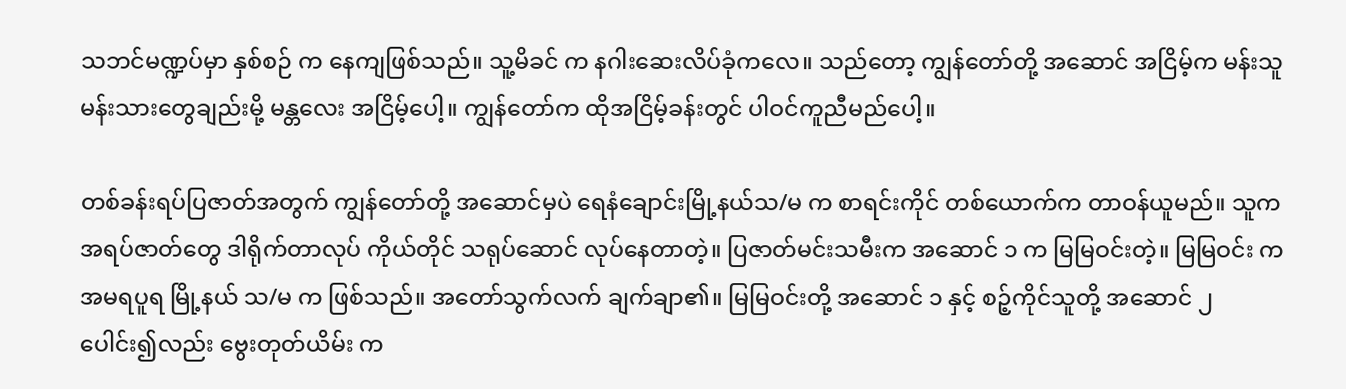သဘင်မဏ္ဍပ်မှာ နှစ်စဉ် က နေကျဖြစ်သည်။ သူ့မိခင် က နဂါးဆေးလိပ်ခုံကလေ။ သည်တော့ ကျွန်တော်တို့ အဆောင် အငြိမ့်က မန်းသူမန်းသားတွေချည်းမို့ မန္တလေး အငြိမ့်ပေါ့။ ကျွန်တော်က ထိုအငြိမ့်ခန်းတွင် ပါဝင်ကူညီမည်ပေါ့။

တစ်ခန်းရပ်ပြဇာတ်အတွက် ကျွန်တော်တို့ အဆောင်မှပဲ ရေနံချောင်းမြို့နယ်သ/မ က စာရင်းကိုင် တစ်ယောက်က တာဝန်ယူမည်။ သူက အရပ်ဇာတ်တွေ ဒါရိုက်တာလုပ် ကိုယ်တိုင် သရုပ်ဆောင် လုပ်နေတာတဲ့။ ပြဇာတ်မင်းသမီးက အဆောင် ၁ က မြမြဝင်းတဲ့။ မြမြဝင်း က အမရပူရ မြို့နယ် သ/မ က ဖြစ်သည်။ အတော်သွက်လက် ချက်ချာ၏။ မြမြဝင်းတို့ အဆောင် ၁ နှင့် စဉ့်ကိုင်သူတို့ အဆောင် ၂ ပေါင်း၍လည်း ဗွေးတုတ်ယိမ်း က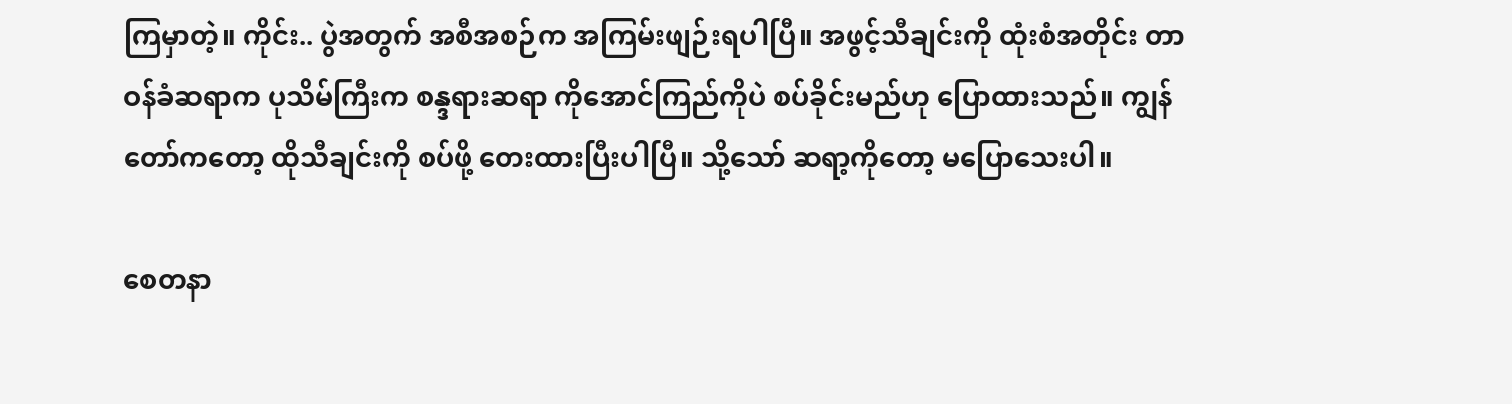ကြမှာတဲ့။ ကိုင်း.. ပွဲအတွက် အစီအစဉ်က အကြမ်းဖျဉ်းရပါပြီ။ အဖွင့်သီချင်းကို ထုံးစံအတိုင်း တာဝန်ခံဆရာက ပုသိမ်ကြီးက စန္ဒရားဆရာ ကိုအောင်ကြည်ကိုပဲ စပ်ခိုင်းမည်ဟု ပြောထားသည်။ ကျွန်တော်ကတော့ ထိုသီချင်းကို စပ်ဖို့ တေးထားပြီးပါပြီ။ သို့သော် ဆရာ့ကိုတော့ မပြောသေးပါ။

စေတနာ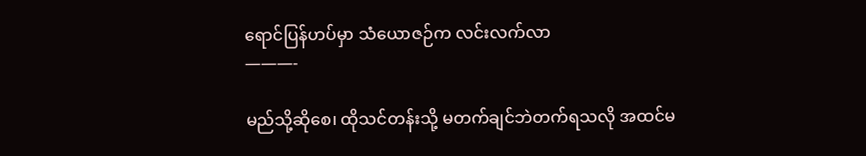ရောင်ပြန်ဟပ်မှာ သံယောဇဉ်က လင်းလက်လာ
———-

မည်သို့ဆိုစေ၊ ထိုသင်တန်းသို့ မတက်ချင်ဘဲတက်ရသလို အထင်မ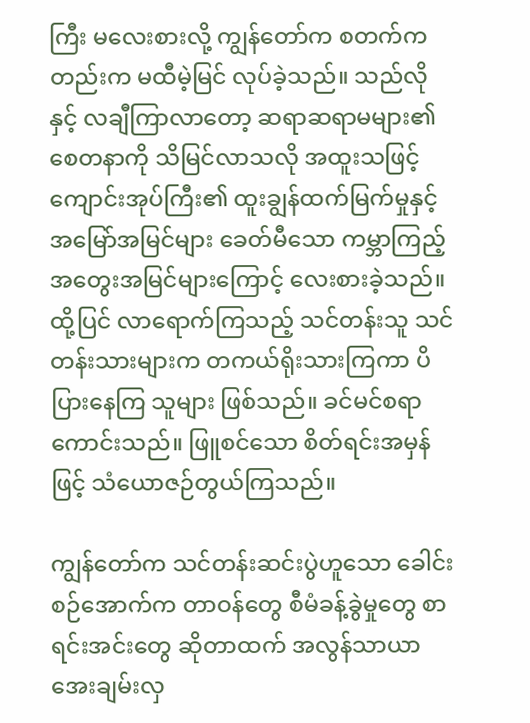ကြီး မလေးစားလို့ ကျွန်တော်က စတက်ကတည်းက မထီမဲ့မြင် လုပ်ခဲ့သည်။ သည်လိုနှင့် လချီကြာလာတော့ ဆရာဆရာမများ၏ စေတနာကို သိမြင်လာသလို အထူးသဖြင့် ကျောင်းအုပ်ကြီး၏ ထူးချွန်ထက်မြက်မှုနှင့် အမြော်အမြင်များ ခေတ်မီသော ကမ္ဘာကြည့် အတွေးအမြင်များကြောင့် လေးစားခဲ့သည်။ ထို့ပြင် လာရောက်ကြသည့် သင်တန်းသူ သင်တန်းသားများက တကယ်ရိုးသားကြကာ ပိပြားနေကြ သူများ ဖြစ်သည်။ ခင်မင်စရာကောင်းသည်။ ဖြူစင်သော စိတ်ရင်းအမှန်ဖြင့် သံယောဇဉ်တွယ်ကြသည်။

ကျွန်တော်က သင်တန်းဆင်းပွဲဟူသော ခေါင်းစဉ်အောက်က တာဝန်တွေ စီမံခန့်ခွဲမှုတွေ စာရင်းအင်းတွေ ဆိုတာထက် အလွန်သာယာ အေးချမ်းလှ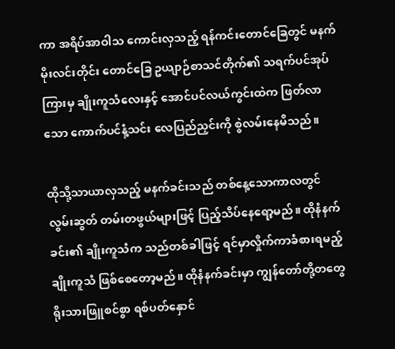ကာ အရိပ်အာဝါသ ကောင်းလှသည့် ရန်ကင်းတောင်ခြေတွင် မနက်မိုးလင်းတိုင်း တောင်ခြေ ဥယျာဉ်စာသင်တိုက်၏ သရက်ပင်အုပ်ကြားမှ ချိုးကူသံလေးနှင့် အောင်ပင်လယ်ကွင်းထဲက ဖြတ်လာသော ကောက်ပင်နံ့သင်း လေပြည်ညှင်းကို စွဲလမ်းနေမိသည်။

ထိုသို့သာယာလှသည့် မနက်ခင်းသည် တစ်နေ့သောကာလတွင် လွမ်းဆွတ် တမ်းတဖွယ်များဖြင့် ပြည့်သိပ်နေရော့မည်။ ထိုနံနက်ခင်း၏ ချိုးကူသံက သည်တစ်ခါဖြင့် ရင်မှာလှိုက်ကာခံစားရမည့် ချိုးကူသံ ဖြစ်စေတော့မည်။ ထိုနံနက်ခင်းမှာ ကျွန်တော်တို့တတွေ ရိုးသားဖြူစင်စွာ ရစ်ပတ်နှောင်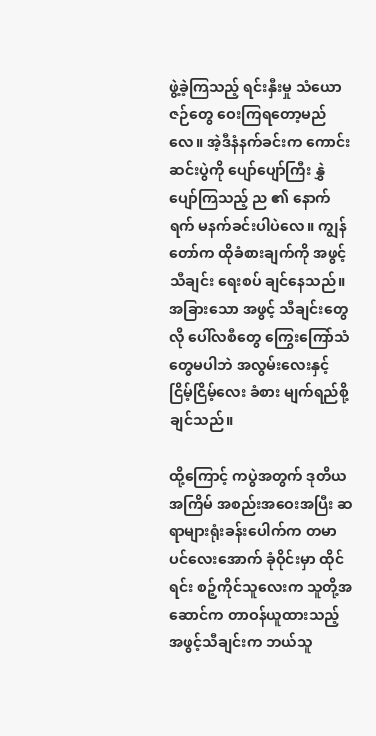ဖွဲ့ခဲ့ကြသည့် ရင်းနှီးမှု သံယောဇဉ်တွေ ဝေးကြရတော့မည်လေ။ အဲ့ဒီနံနက်ခင်းက ကောင်းဆင်းပွဲကို ပျော်ပျော်ကြီး နွှဲပျော်ကြသည့် ည ၏ နောက်ရက် မနက်ခင်းပါပဲလေ။ ကျွန်တော်က ထိုခံစားချက်ကို အဖွင့် သီချင်း ရေးစပ် ချင်နေသည်။ အခြားသော အဖွင့် သီချင်းတွေလို ပေါ်လစီတွေ ကြွေးကြော်သံတွေမပါဘဲ အလွမ်းလေးနှင့် ငြိမ့်ငြိမ့်လေး ခံစား မျက်ရည်စို့ချင်သည်။

ထို့ကြောင့် ကပွဲအတွက် ဒုတိယ အကြိမ် အစည်းအဝေးအပြီး ဆရာများရုံးခန်းပေါက်က တမာပင်လေးအောက် ခုံဝိုင်းမှာ ထိုင်ရင်း စဉ့်ကိုင်သူလေးက သူတို့အဆောင်က တာဝန်ယူထားသည့် အဖွင့်သီချင်းက ဘယ်သူ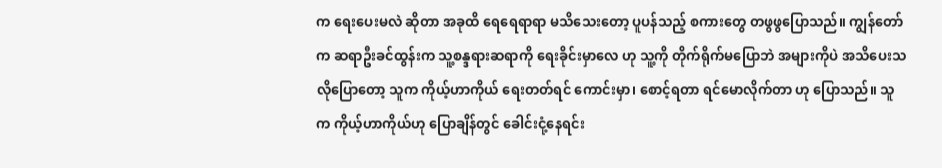က ရေးပေးမလဲ ဆိုတာ အခုထိ ရေရေရာရာ မသိသေးတော့ ပူပန်သည့် စကားတွေ တဖွဖွပြောသည်။ ကျွန်တော်က ဆရာဦးခင်ထွန်းက သူ့စန္ဒရားဆရာကို ရေးခိုင်းမှာလေ ဟု သူ့ကို တိုက်ရိုက်မပြောဘဲ အများကိုပဲ အသိပေးသလိုပြောတော့ သူက ကိုယ့်ဟာကိုယ် ရေးတတ်ရင် ကောင်းမှာ၊ စောင့်ရတာ ရင်မောလိုက်တာ ဟု ပြောသည်။ သူက ကိုယ့်ဟာကိုယ်ဟု ပြောချိန်တွင် ခေါင်းငုံ့နေရင်း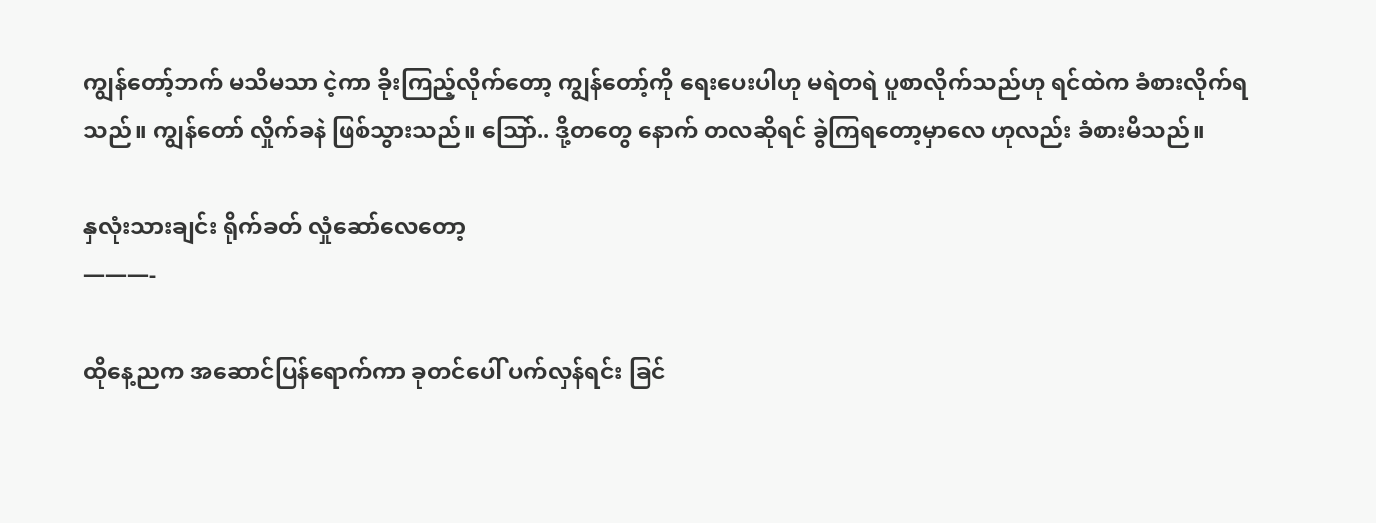ကျွန်တော့်ဘက် မသိမသာ ငဲ့ကာ ခိုးကြည့်လိုက်တော့ ကျွန်တော့်ကို ရေးပေးပါဟု မရဲတရဲ ပူစာလိုက်သည်ဟု ရင်ထဲက ခံစားလိုက်ရသည်။ ကျွန်တော် လှိုက်ခနဲ ဖြစ်သွားသည်။ သြော်.. ဒို့တတွေ နောက် တလဆိုရင် ခွဲကြရတော့မှာလေ ဟုလည်း ခံစားမိသည်။

နှလုံးသားချင်း ရိုက်ခတ် လှုံဆော်လေတော့
———-

ထိုနေ့ညက အဆောင်ပြန်ရောက်ကာ ခုတင်ပေါ် ပက်လှန်ရင်း ခြင်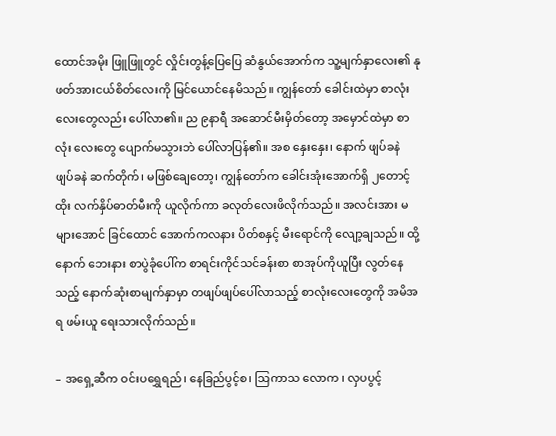ထောင်အမိုး ဖြူဖြူတွင် လှိုင်းတွန့်ပြေပြေ ဆံနွယ်အောက်က သူ့မျက်နှာလေး၏ နုဖတ်အားငယ်စိတ်လေးကို မြင်ယောင်နေမိသည်။ ကျွန်တော် ခေါင်းထဲမှာ စာလုံးလေးတွေလည်း ပေါ်လာ၏။ ည ၉နာရီ အဆောင်မီးမှိတ်တော့ အမှောင်ထဲမှာ စာလုံး လေးတွေ ပျောက်မသွားဘဲ ပေါ်လာပြန်၏။ အစ နှေးနှေး၊ နောက် ဖျပ်ခနဲ ဖျပ်ခနဲ ဆက်တိုက်၊ မဖြစ်ချေတော့၊ ကျွန်တော်က ခေါင်းအုံးအောက်ရှိ ၂တောင့်ထိုး လက်နှိပ်ဓာတ်မီးကို ယူလိုက်ကာ ခလုတ်လေးဖိလိုက်သည်။ အလင်းအား မများအောင် ခြင်ထောင် အောက်ကလနား ပိတ်စနှင့် မီးရောင်ကို လျော့ချသည်။ ထို့နောက် ဘေးနား စာပွဲခုံပေါ်က စာရင်းကိုင်သင်ခန်းစာ စာအုပ်ကိုယူပြီး လွတ်နေသည့် နောက်ဆုံးစာမျက်နှာမှာ တဖျပ်ဖျပ်ပေါ်လာသည့် စာလုံးလေးတွေကို အမိအရ ဖမ်းယူ ရေးသားလိုက်သည်။

– အရှေ့ဆီက ဝင်းပရွှေရည်၊ နေခြည်ပွင့်စ၊ သြကာသ လောက ၊ လှပပွင့်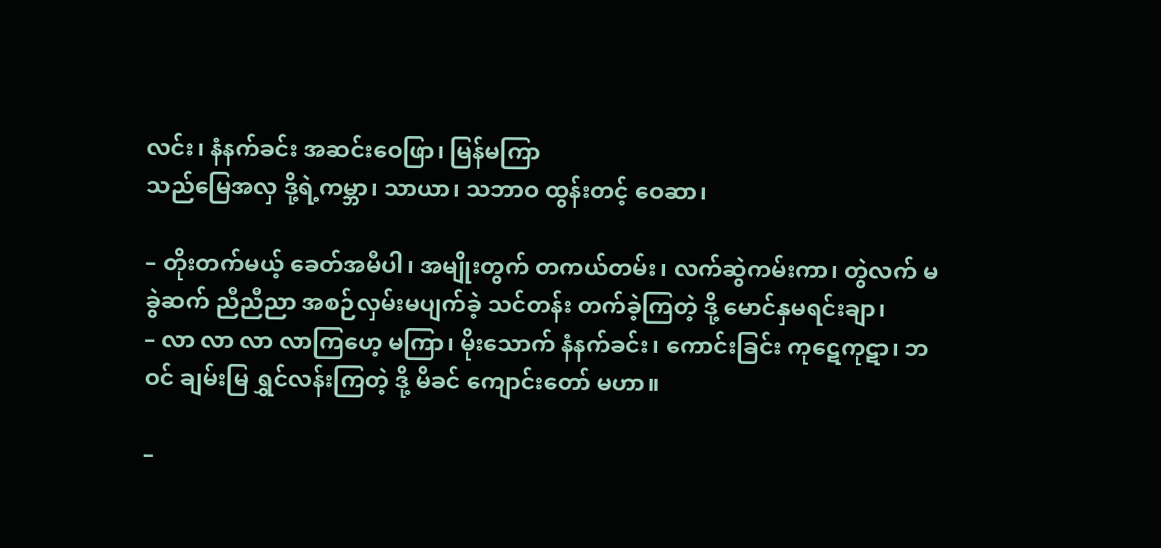လင်း၊ နံနက်ခင်း အဆင်းဝေဖြာ၊ မြန်မကြာ
သည်မြေအလှ ဒို့ရဲ့ကမ္ဘာ၊ သာယာ၊ သဘာဝ ထွန်းတင့် ဝေဆာ၊

– တိုးတက်မယ့် ခေတ်အမီပါ၊ အမျိုးတွက် တကယ်တမ်း၊ လက်ဆွဲကမ်းကာ၊ တွဲလက် မခွဲဆက် ညီညီညာ အစဉ်လှမ်းမပျက်ခဲ့ သင်တန်း တက်ခဲ့ကြတဲ့ ဒို့ မောင်နှမရင်းချာ၊
– လာ လာ လာ လာကြဟေ့ မကြာ၊ မိုးသောက် နံနက်ခင်း၊ ကောင်းခြင်း ကုဋေကုဋာ၊ ဘဝင် ချမ်းမြ ရွှင်လန်းကြတဲ့ ဒို့ မိခင် ကျောင်းတော် မဟာ။

–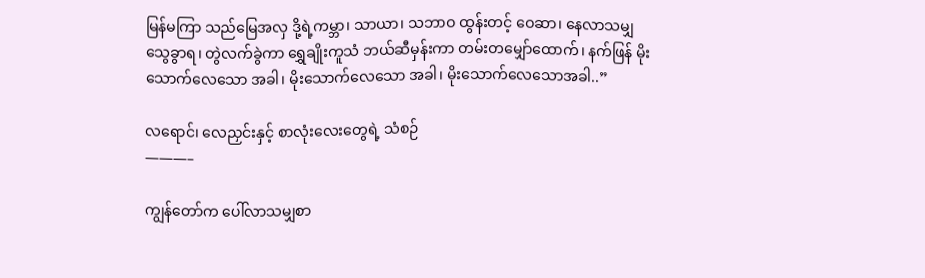မြန်မကြာ သည်မြေအလှ ဒို့ရဲ့ကမ္ဘာ၊ သာယာ၊ သဘာဝ ထွန်းတင့် ဝေဆာ၊ နေလာသမျှ သွေခွာရ၊ တွဲလက်ခွဲကာ ရွှေချိုးကူသံ ဘယ်ဆီမှန်းကာ တမ်းတမျှော်ထောက်၊ နက်ဖြန် မိုးသောက်လေသော အခါ၊ မိုးသောက်လေသော အခါ၊ မိုးသောက်လေသောအခါ..”

လရောင်၊ လေညှင်းနှင့် စာလုံးလေးတွေရဲ့ သံစဉ်
———–

ကျွန်တော်က ပေါ်လာသမျှစာ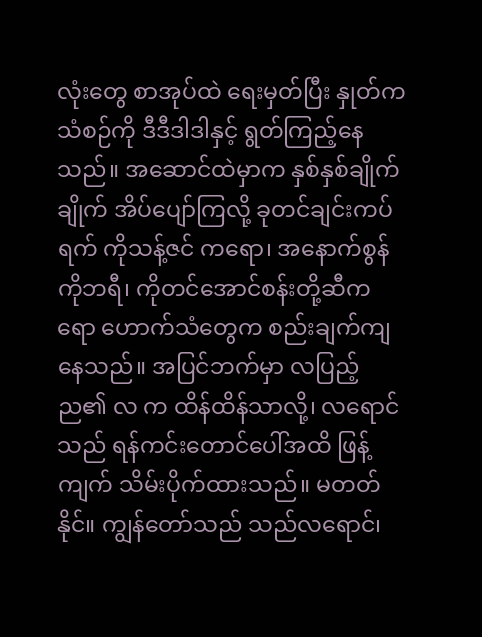လုံးတွေ စာအုပ်ထဲ ရေးမှတ်ပြီး နှုတ်က သံစဉ်ကို ဒီဒီဒါဒါနှင့် ရွတ်ကြည့်နေသည်။ အဆောင်ထဲမှာက နှစ်နှစ်ချိုက်ချိုက် အိပ်ပျော်ကြလို့ ခုတင်ချင်းကပ်ရက် ကိုသန့်ဇင် ကရော၊ အနောက်စွန် ကိုဘရီ၊ ကိုတင်အောင်စန်းတို့ဆီကရော ဟောက်သံတွေက စည်းချက်ကျနေသည်။ အပြင်ဘက်မှာ လပြည့်ည၏ လ က ထိန်ထိန်သာလို့၊ လရောင်သည် ရန်ကင်းတောင်ပေါ်အထိ ဖြန့်ကျက် သိမ်းပိုက်ထားသည်။ မတတ်နိုင်။ ကျွန်တော်သည် သည်လရောင်၊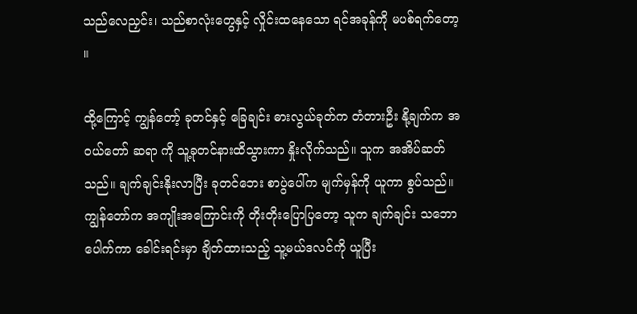သည်လေညှင်း၊ သည်စာလုံးတွေနှင့် လှိုင်းထနေသော ရင်အခုန်ကို မပစ်ရက်တော့ ။

ထို့ကြောင့် ကျွန်တော့် ခုတင်နှင့် ခြေချင်း ဓားလွယ်ခုတ်က တံတားဦး နို့ချက်က အဝယ်တော် ဆရာ ကို သူ့ခုတင်နားထိသွားကာ နှိုးလိုက်သည်။ သူက အအိပ်ဆတ်သည်။ ချက်ချင်းနိုးလာပြီး ခုတင်ဘေး စာပွဲပေါ်က မျက်မှန်ကို ယူကာ စွပ်သည်။ ကျွန်တော်က အကျိုးအကြောင်းကို တိုးတိုးပြောပြတော့ သူက ချက်ချင်း သဘောပေါက်ကာ ခေါင်းရင်းမှာ ချိတ်ထားသည့် သူ့မယ်ဒလင်ကို ယူပြီး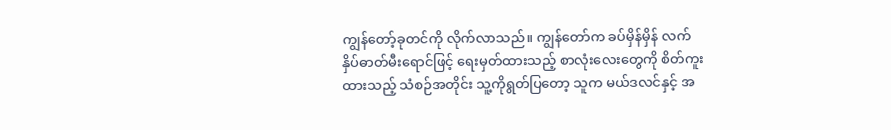ကျွန်တော့်ခုတင်ကို လိုက်လာသည်။ ကျွန်တော်က ခပ်မှိန်မှိန် လက်နှိပ်ဓာတ်မီးရောင်ဖြင့် ရေးမှတ်ထားသည့် စာလုံးလေးတွေကို စိတ်ကူးထားသည့် သံစဉ်အတိုင်း သူ့ကိုရွတ်ပြတော့ သူက မယ်ဒလင်နှင့် အ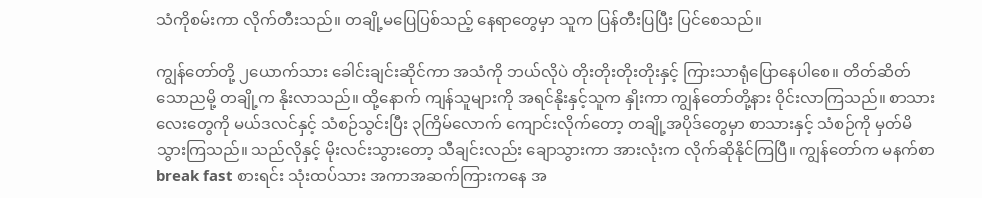သံကိုစမ်းကာ လိုက်တီးသည်။ တချို့မပြေပြစ်သည့် နေရာတွေမှာ သူက ပြန်တီးပြပြီး ပြင်စေသည်။

ကျွန်တော်တို့ ၂ယောက်သား ခေါင်းချင်းဆိုင်ကာ အသံကို ဘယ်လိုပဲ တိုးတိုးတိုးတိုးနှင့် ကြားသာရုံပြောနေပါစေ။ တိတ်ဆိတ်သောညမို့ တချို့က နိုးလာသည်။ ထို့နောက် ကျန်သူများကို အရင်နိုးနှင့်သူက နှိုးကာ ကျွန်တော်တို့နား ဝိုင်းလာကြသည်။ စာသားလေးတွေကို မယ်ဒလင်နှင့် သံစဉ်သွင်းပြီး ၃ကြိမ်လောက် ကျောင်းလိုက်တော့ တချို့အပိုဒ်တွေမှာ စာသားနှင့် သံစဉ်ကို မှတ်မိသွားကြသည်။ သည်လိုနှင့် မိုးလင်းသွားတော့ သီချင်းလည်း ချောသွားကာ အားလုံးက လိုက်ဆိုနိုင်ကြပြီ။ ကျွန်တော်က မနက်စာ break fast စားရင်း သုံးထပ်သား အကာအဆက်ကြားကနေ အ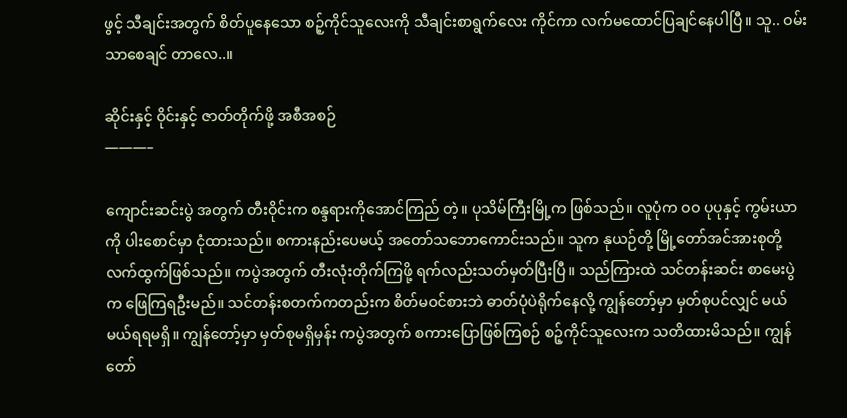ဖွင့် သီချင်းအတွက် စိတ်ပူနေသော စဉ့်ကိုင်သူလေးကို သီချင်းစာရွက်လေး ကိုင်ကာ လက်မထောင်ပြချင်နေပါပြီ။ သူ.. ဝမ်းသာစေချင် တာလေ..။

ဆိုင်းနှင့် ဝိုင်းနှင့် ဇာတ်တိုက်ဖို့ အစီအစဉ်
———–

ကျောင်းဆင်းပွဲ အတွက် တီးဝိုင်းက စန္ဒရားကိုအောင်ကြည် တဲ့။ ပုသိမ်ကြီးမြို့က ဖြစ်သည်။ လူပုံက ဝဝ ပုပုနှင့် ကွမ်းယာကို ပါးစောင်မှာ ငုံထားသည်။ စကားနည်းပေမယ့် အတော်သဘောကောင်းသည်။ သူက နုယဉ်တို့ မြို့တော်အင်အားစုတို့ လက်ထွက်ဖြစ်သည်။ ကပွဲအတွက် တီးလုံးတိုက်ကြဖို့ ရက်လည်းသတ်မှတ်ပြီးပြီ။ သည်ကြားထဲ သင်တန်းဆင်း စာမေးပွဲက ဖြေကြရဦးမည်။ သင်တန်းစတက်ကတည်းက စိတ်မဝင်စားဘဲ ဓာတ်ပုံပဲရိုက်နေလို့ ကျွန်တော့်မှာ မှတ်စုပင်လျှင် မယ်မယ်ရရမရှိ။ ကျွန်တော့်မှာ မှတ်စုမရှိမှန်း ကပွဲအတွက် စကားပြောဖြစ်ကြစဉ် စဉ့်ကိုင်သူလေးက သတိထားမိသည်။ ကျွန်တော်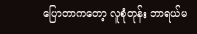ပြောတာကတော့ လူစုံတုန်း ဘာရယ်မ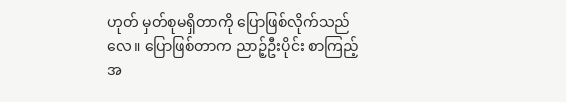ဟုတ် မှတ်စုမရှိတာကို ပြောဖြစ်လိုက်သည်လေ။ ပြောဖြစ်တာက ညာဉ့်ဦးပိုင်း စာကြည့်အ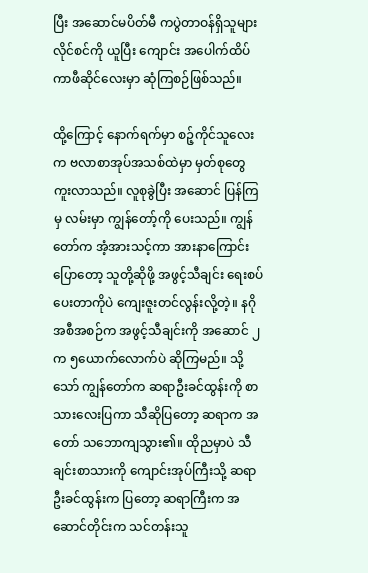ပြီး အဆောင်မပိတ်မီ ကပွဲတာဝန်ရှိသူများ လိုင်စင်ကို ယူပြီး ကျောင်း အပေါက်ထိပ် ကာဖီဆိုင်လေးမှာ ဆုံကြစဉ်ဖြစ်သည်။

ထို့ကြောင့် နောက်ရက်မှာ စဉ့်ကိုင်သူလေးက ဗလာစာအုပ်အသစ်ထဲမှာ မှတ်စုတွေ ကူးလာသည်။ လူစုခွဲပြီး အဆောင် ပြန်ကြမှ လမ်းမှာ ကျွန်တော့်ကို ပေးသည်။ ကျွန်တော်က အံ့အားသင့်ကာ အားနာကြောင်းပြောတော့ သူတို့ဆိုဖို့ အဖွင့်သီချင်း ရေးစပ်ပေးတာကိုပဲ ကျေးဇူးတင်လွန်းလို့တဲ့။ နဂိုအစီအစဉ်က အဖွင့်သီချင်းကို အဆောင် ၂ က ၅ယောက်လောက်ပဲ ဆိုကြမည်။ သို့သော် ကျွန်တော်က ဆရာဦးခင်ထွန်းကို စာသားလေးပြကာ သီဆိုပြတော့ ဆရာက အတော် သဘောကျသွား၏။ ထိုညမှာပဲ သီချင်းစာသားကို ကျောင်းအုပ်ကြီးသို့ ဆရာဦးခင်ထွန်းက ပြတော့ ဆရာကြီးက အဆောင်တိုင်းက သင်တန်းသူ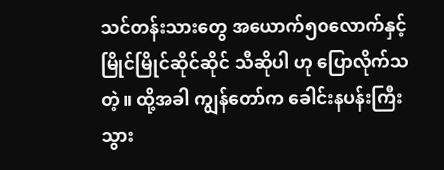သင်တန်းသားတွေ အယောက်၅၀လောက်နှင့် မြိုင်မြိုင်ဆိုင်ဆိုင် သီဆိုပါ ဟု ပြောလိုက်သတဲ့။ ထို့အခါ ကျွန်တော်က ခေါင်းနပန်းကြီးသွား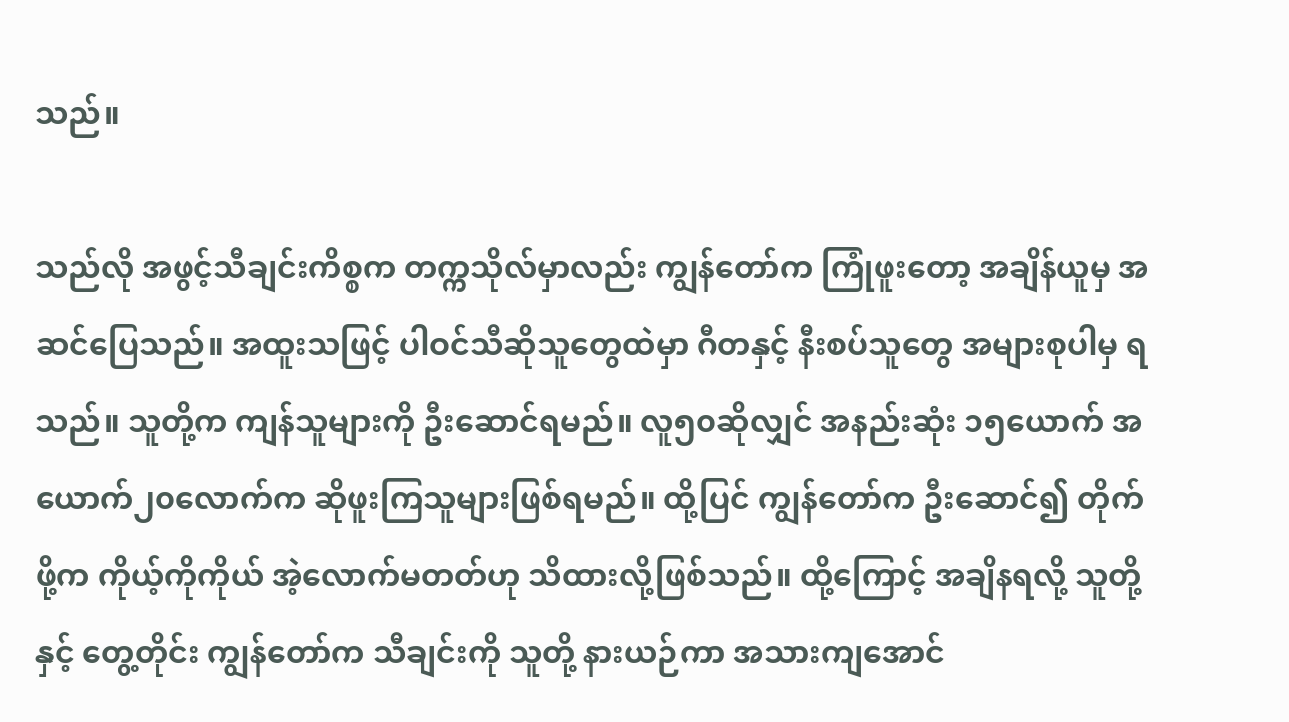သည်။

သည်လို အဖွင့်သီချင်းကိစ္စက တက္ကသိုလ်မှာလည်း ကျွန်တော်က ကြုံဖူးတော့ အချိန်ယူမှ အဆင်ပြေသည်။ အထူးသဖြင့် ပါဝင်သီဆိုသူတွေထဲမှာ ဂီတနှင့် နီးစပ်သူတွေ အများစုပါမှ ရသည်။ သူတို့က ကျန်သူများကို ဦးဆောင်ရမည်။ လူ၅၀ဆိုလျှင် အနည်းဆုံး ၁၅ယောက် အယောက်၂၀လောက်က ဆိုဖူးကြသူများဖြစ်ရမည်။ ထို့ပြင် ကျွန်တော်က ဦးဆောင်၍ တိုက်ဖို့က ကိုယ့်ကိုကိုယ် အဲ့လောက်မတတ်ဟု သိထားလို့ဖြစ်သည်။ ထို့ကြောင့် အချိနရလို့ သူတို့နှင့် တွေ့တိုင်း ကျွန်တော်က သီချင်းကို သူတို့ နားယဉ်ကာ အသားကျအောင်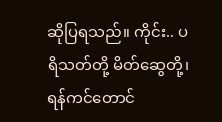ဆိုပြရသည်။ ကိုင်း.. ပရိသတ်တို့ မိတ်ဆွေတို့၊ ရန်ကင်တောင်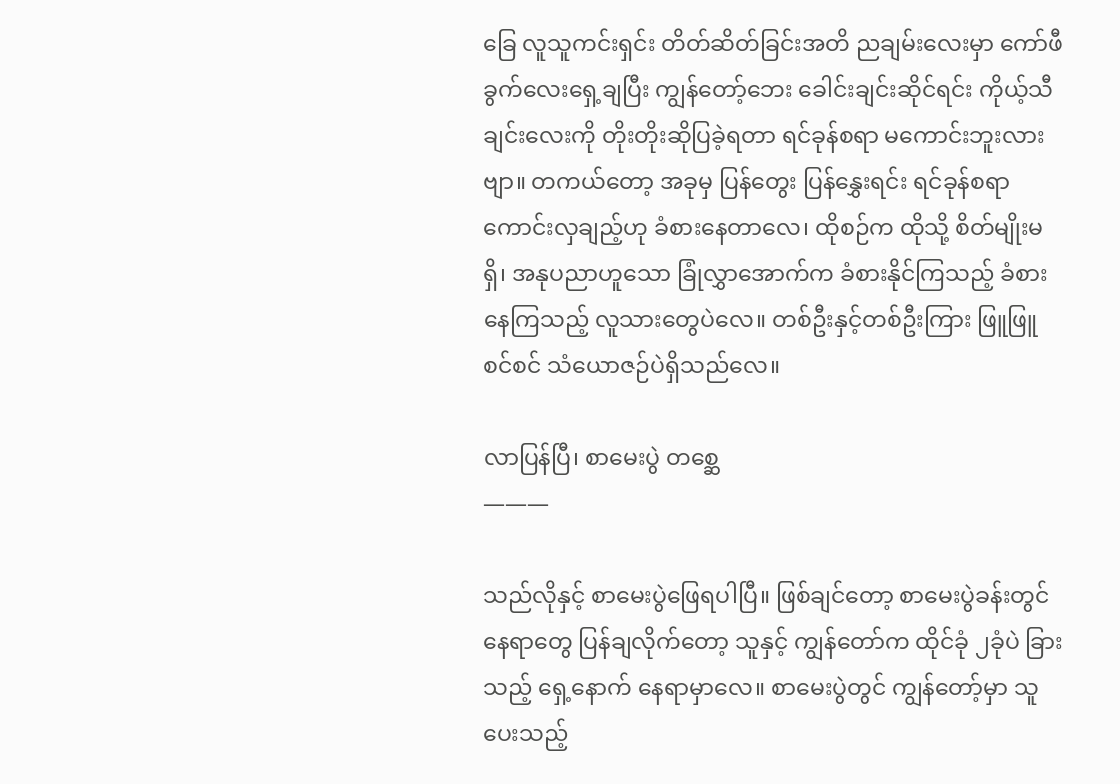ခြေ လူသူကင်းရှင်း တိတ်ဆိတ်ခြင်းအတိ ညချမ်းလေးမှာ ကော်ဖီခွက်လေးရှေ့ချပြီး ကျွန်တော့်ဘေး ခေါင်းချင်းဆိုင်ရင်း ကိုယ့်သီချင်းလေးကို တိုးတိုးဆိုပြခဲ့ရတာ ရင်ခုန်စရာ မကောင်းဘူးလားဗျာ။ တကယ်တော့ အခုမှ ပြန်တွေး ပြန်နွှေးရင်း ရင်ခုန်စရာ ကောင်းလှချည့်ဟု ခံစားနေတာလေ၊ ထိုစဉ်က ထိုသို့ စိတ်မျိုးမရှိ၊ အနုပညာဟူသော ခြုံလွှာအောက်က ခံစားနိုင်ကြသည့် ခံစားနေကြသည့် လူသားတွေပဲလေ။ တစ်ဦးနှင့်တစ်ဦးကြား ဖြူဖြူစင်စင် သံယောဇဉ်ပဲရှိသည်လေ။

လာပြန်ပြီ၊ စာမေးပွဲ တစ္ဆေ
———

သည်လိုနှင့် စာမေးပွဲဖြေရပါပြီ။ ဖြစ်ချင်တော့ စာမေးပွဲခန်းတွင် နေရာတွေ ပြန်ချလိုက်တော့ သူနှင့် ကျွန်တော်က ထိုင်ခုံ ၂ခုံပဲ ခြားသည့် ရှေ့နောက် နေရာမှာလေ။ စာမေးပွဲတွင် ကျွန်တော့်မှာ သူပေးသည့်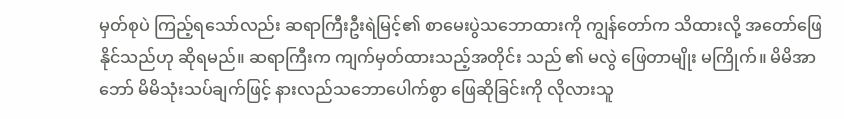မှတ်စုပဲ ကြည့်ရသော်လည်း ဆရာကြီးဦးရဲမြင့်၏ စာမေးပွဲသဘောထားကို ကျွန်တော်က သိထားလို့ အတော်ဖြေနိုင်သည်ဟု ဆိုရမည်။ ဆရာကြီးက ကျက်မှတ်ထားသည့်အတိုင်း သည် ၏ မလွဲ ဖြေတာမျိုး မကြိုက်။ မိမိအာဘော် မိမိသုံးသပ်ချက်ဖြင့် နားလည်သဘောပေါက်စွာ ဖြေဆိုခြင်းကို လိုလားသူ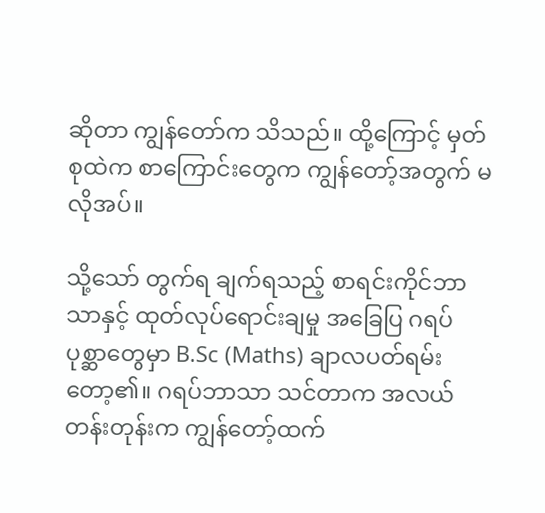ဆိုတာ ကျွန်တော်က သိသည်။ ထို့ကြောင့် မှတ်စုထဲက စာကြောင်းတွေက ကျွန်တော့်အတွက် မလိုအပ်။

သို့သော် တွက်ရ ချက်ရသည့် စာရင်းကိုင်ဘာသာနှင့် ထုတ်လုပ်ရောင်းချမှု အခြေပြ ဂရပ် ပုစ္ဆာတွေမှာ B.Sc (Maths) ချာလပတ်ရမ်းတော့၏။ ဂရပ်ဘာသာ သင်တာက အလယ်တန်းတုန်းက ကျွန်တော့်ထက်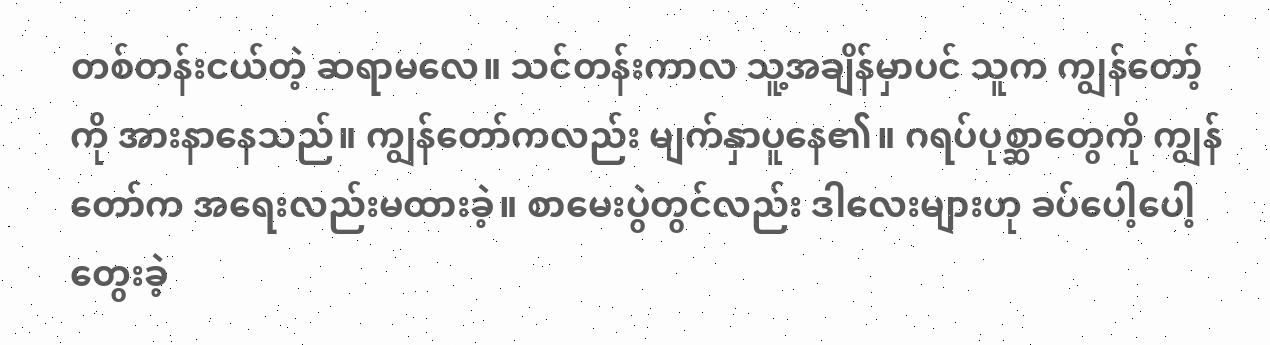တစ်တန်းငယ်တဲ့ ဆရာမလေ။ သင်တန်းကာလ သူ့အချိန်မှာပင် သူက ကျွန်တော့်ကို အားနာနေသည်။ ကျွန်တော်ကလည်း မျက်နှာပူနေ၏။ ဂရပ်ပုစ္ဆာတွေကို ကျွန်တော်က အရေးလည်းမထားခဲ့။ စာမေးပွဲတွင်လည်း ဒါလေးများဟု ခပ်ပေါ့ပေါ့ တွေးခဲ့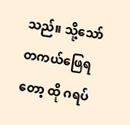သည်။ သို့သော် တကယ်ဖြေရတော့ ထို ဂရပ်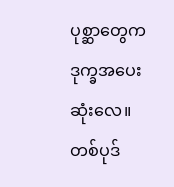ပုစ္ဆာတွေက ဒုက္ခအပေးဆုံးလေ။ တစ်ပုဒ်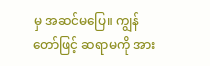မှ အဆင်မပြေ။ ကျွန်တော်ဖြင့် ဆရာမကို အား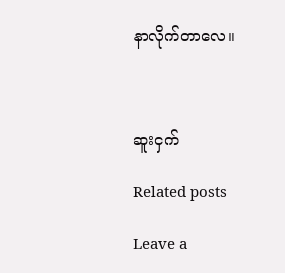နာလိုက်တာလေ။



ဆူးငှက်

Related posts

Leave a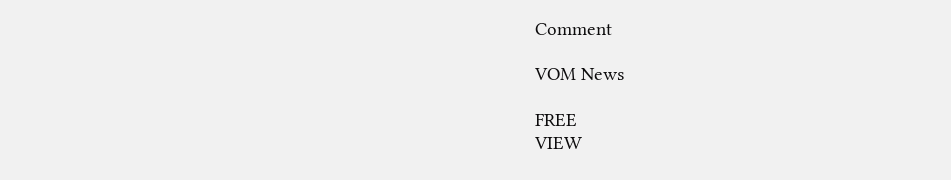Comment

VOM News

FREE
VIEW